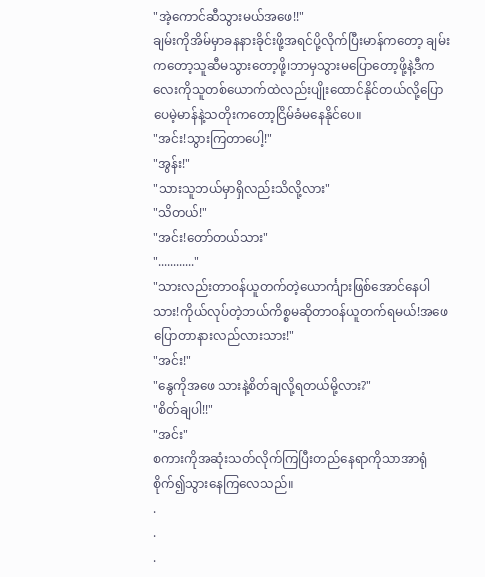"အဲ့ကောင်ဆီသွားမယ်အဖေ!!"
ချမ်းကိုအိမ်မှာခနနားခိုင်းဖို့အရင်ပို့လိုက်ပြီးမာန်ကတော့ ချမ်းကတော့သူဆီမသွားတော့ဖို့၊ဘာမှသွားမပြောတော့ဖို့နဲ့ဒီကလေးကိုသူတစ်ယောက်ထဲလည်းပျိုးထောင်နိုင်တယ်လို့ပြောပေမဲ့မာန်နဲ့သတိုးကတော့ငြိမ်ခံမနေနိုင်ပေ။
"အင်း!သွားကြတာပေါ့!"
"အွန်း!"
"သားသူဘယ်မှာရှိလည်းသိလို့လား"
"သိတယ်!"
"အင်း!တော်တယ်သား"
"............"
"သားလည်းတာဝန်ယူတက်တဲ့ယောင်္ကျားဖြစ်အောင်နေပါသား!ကိုယ်လုပ်တဲ့ဘယ်ကိစ္စမဆိုတာဝန်ယူတက်ရမယ်!အဖေပြောတာနားလည်လားသား!"
"အင်း!"
"နွေကိုအဖေ သားနဲ့စိတ်ချလို့ရတယ်မို့လား?"
"စိတ်ချပါ!!"
"အင်း"
စကားကိုအဆုံးသတ်လိုက်ကြပြီးတည်နေရာကိုသာအာရုံစိုက်၍သွားနေကြလေသည်။
.
.
.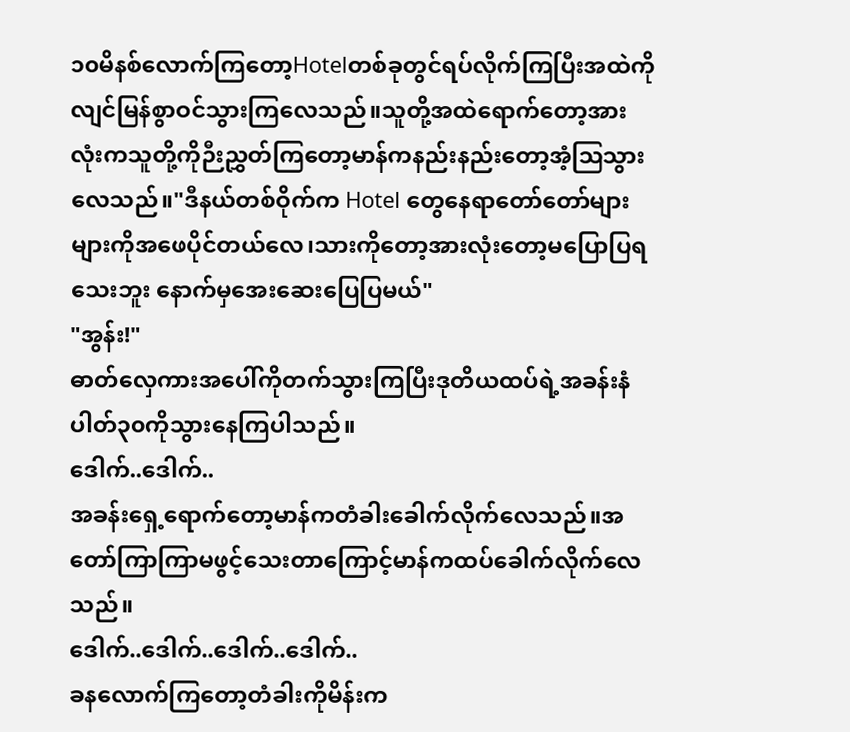၁၀မိနစ်လောက်ကြတော့Hotelတစ်ခုတွင်ရပ်လိုက်ကြပြီးအထဲကိုလျင်မြန်စွာဝင်သွားကြလေသည်။သူတို့အထဲရောက်တော့အားလုံးကသူတို့ကိုဉီးညွှတ်ကြတော့မာန်ကနည်းနည်းတော့အံ့ဩသွားလေသည်။"ဒီနယ်တစ်ဝိုက်က Hotel တွေနေရာတော်တော်များများကိုအဖေပိုင်တယ်လေ၊သားကိုတော့အားလုံးတော့မပြောပြရသေးဘူး နောက်မှအေးဆေးပြေပြမယ်"
"အွန်း!"
ဓာတ်လှေကားအပေါ်ကိုတက်သွားကြပြီးဒုတိယထပ်ရဲ့အခန်းနံပါတ်၃၀ကိုသွားနေကြပါသည်။
ဒေါက်..ဒေါက်..
အခန်းရှေ့ရောက်တော့မာန်ကတံခါးခေါက်လိုက်လေသည်။အတော်ကြာကြာမဖွင့်သေးတာကြောင့်မာန်ကထပ်ခေါက်လိုက်လေသည်။
ဒေါက်..ဒေါက်..ဒေါက်..ဒေါက်..
ခနလောက်ကြတော့တံခါးကိုမိန်းက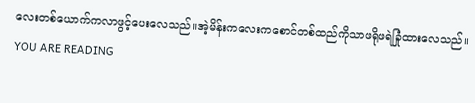လေးတစ်ယောက်ကလာဖွင့်ပေးလေသည်။အဲ့မိန်းကလေးကစောင်တစ်ထည်ကိုသာဖရိုဖရဲခြုံထားလေသည်။
YOU ARE READING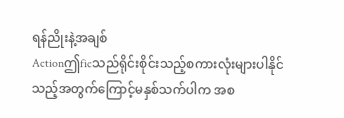ရန်ညိုးနဲ့အချစ်
Actionဤficသည်ရိုင်းစိုင်းသည့်စကားလုံးများပါနိုင် သည့်အတွက်ကြောင့်မနှစ်သက်ပါက အစ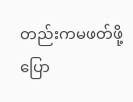တည်းကမဖတ်ဖို့ပြော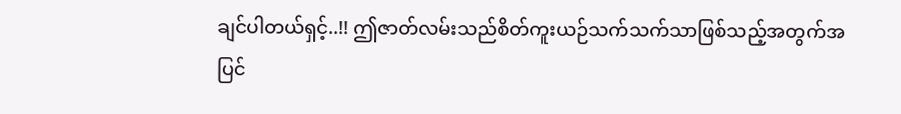ချင်ပါတယ်ရှင့်..!! ဤဇာတ်လမ်းသည်စိတ်ကူးယဉ်သက်သက်သာဖြစ်သည့်အတွက်အပြင်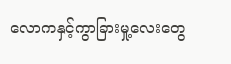လောကနှင့်ကွာခြားမှု့လေးတွေ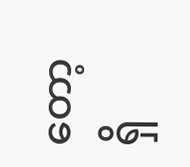တော့ရှိ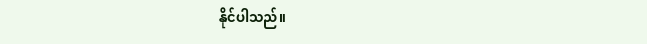နိုင်ပါသည်။